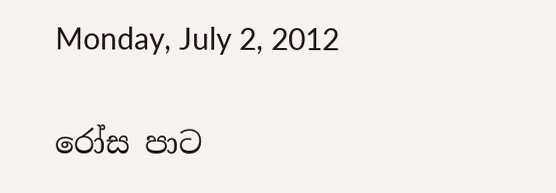Monday, July 2, 2012

රෝස පාට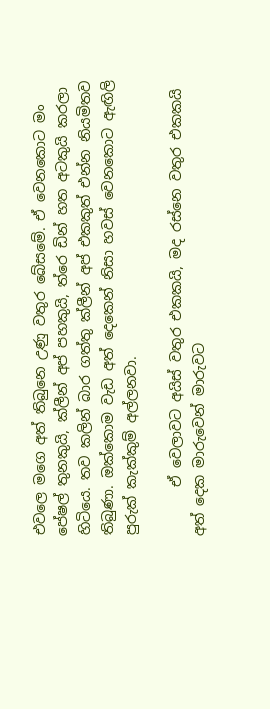එවලෙ මගෙ අත් තිබුනෙ උණු වතුර බේසමේ. ඒ වෙනකොට මං පේෂල් තුනකුයි, ක්ලීන් අප් පහකුයි, ත්රෙ ඩින් හත අටකුයි කරලා හිටියෙ. තව කලින් බාර ගත්තු ක්ලීන් අප් එකකුත් එන්න නියමිතව තිබුණා. ඔක්කොම වැඩ අත් දෙකෙන් නිසා හවස් වෙනකොට ඇඟිලි පුරුක් කැක්කුම් අල්ලනවා.

       ඒ වෙලාවට අයිස් වතුර එකකයි, මද රස්නෙ වතුර එකකයි අත් දෙක මාරුවෙන් මාරුවට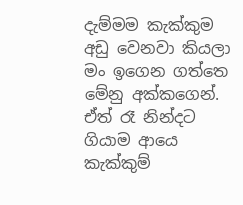දැම්මම කැක්කුම අඩු වෙනවා කියලා මං ඉගෙන ගත්තෙ මේනු අක්කගෙන්. ඒත් රෑ නින්දට ගියාම ආයෙ කැක්කුම්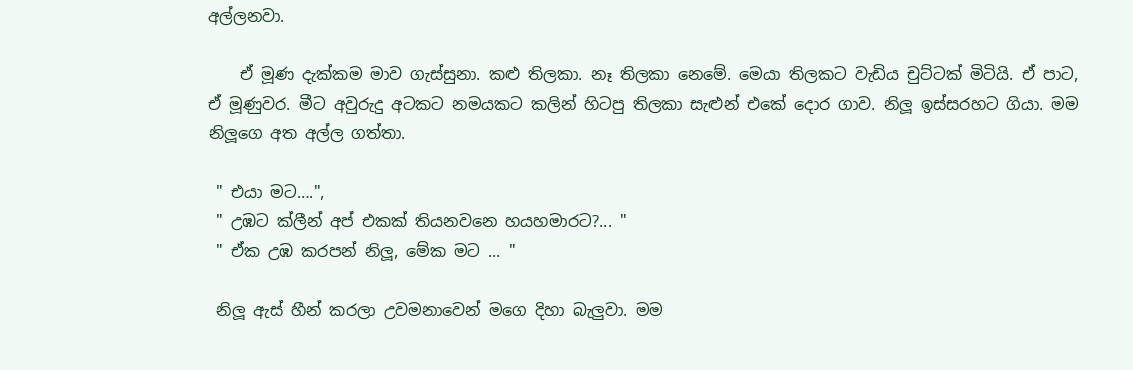අල්ලනවා.

    ඒ මූණ දැක්කම මාව ගැස්සුනා. කළු තිලකා. නෑ තිලකා නෙමේ. මෙයා තිලකට වැඩිය චුට්ටක් මිටියි. ඒ පාට, ඒ මූණුවර. මීට අවුරුදු අටකට නමයකට කලින් හිටපු තිලකා සැළුන් එකේ දොර ගාව. නිලූ ඉස්සරහට ගියා. මම නිලූගෙ අත අල්ල ගත්තා.

 " එයා මට….",
 " උඹට ක්ලීන් අප් එකක් තියනවනෙ හයහමාරට?... "
 " ඒක උඹ කරපන් නිලූ, මේක මට ... "

 නිලූ ඇස් හීන් කරලා උවමනාවෙන් මගෙ දිහා බැලුවා. මම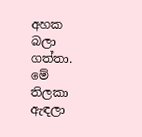අහක බලා ගත්තා. මේ තිලකා ඇඳලා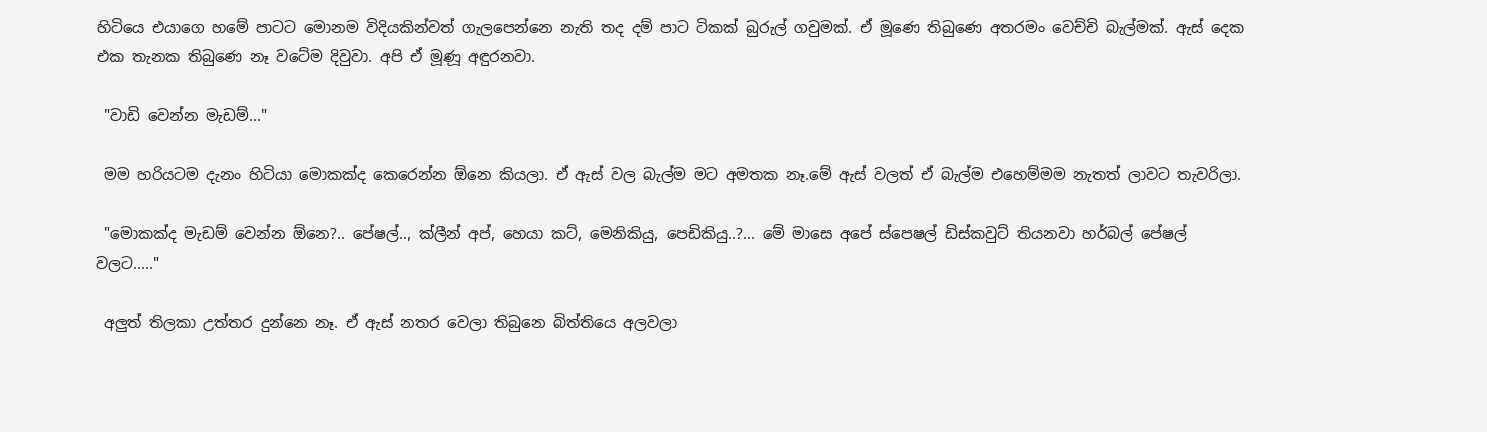හිටියෙ එයාගෙ හමේ පාටට මොනම විදියකින්වත් ගැලපෙන්නෙ නැති තද දම් පාට ටිකක් බුරුල් ගවුමක්. ඒ මූණෙ තිබුණෙ අතරමං වෙච්චි බැල්මක්. ඇස් දෙක එක තැනක තිබුණෙ නෑ වටේම දිවුවා. අපි ඒ මූණූ අඳුරනවා.

 "වාඩි වෙන්න මැඩම්..."

 මම හරියටම දැනං හිටියා මොකක්ද කෙරෙන්න ඕනෙ කියලා. ඒ ඇස් වල බැල්ම මට අමතක නෑ.මේ ඇස් වලත් ඒ බැල්ම එහෙම්මම නැතත් ලාවට තැවරිලා.

 "මොකක්ද මැඩම් වෙන්න ඕනෙ?.. පේෂල්.., ක්ලීන් අප්, හෙයා කට්, මෙනිකියු, පෙඩිකියු..?... මේ මාසෙ අපේ ස්පෙෂල් ඩිස්කවුට් තියනවා හර්බල් පේෂල් වලට....."

 අලුත් තිලකා උත්තර දුන්නෙ නෑ. ඒ ඇස් නතර වෙලා තිබුනෙ බිත්තියෙ අලවලා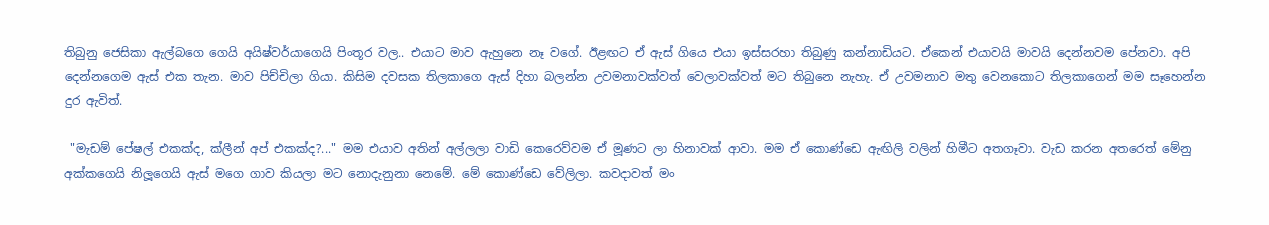තිබුනු ජෙසිකා ඇල්බගෙ ගෙයි අයිෂ්වර්යාගෙයි පිංතූර වල.. එයාට මාව ඇහුනෙ නෑ වගේ. ඊළඟට ඒ ඇස් ගියෙ එයා ඉස්සරහා තිබුණු කන්නාඩියට. ඒකෙන් එයාවයි මාවයි දෙන්නවම පේනවා. අපි දෙන්නගෙම ඇස් එක තැන. මාව පිච්චිලා ගියා. කිසිම දවසක තිලකාගෙ ඇස් දිහා බලන්න උවමනාවක්වත් වෙලාවක්වත් මට තිබුනෙ නැහැ. ඒ උවමනාව මතු වෙනකොට තිලකාගෙන් මම සෑහෙන්න දුර ඇවිත්.

 "මැඩම් පේෂල් එකක්ද, ක්ලීන් අප් එකක්ද?..." මම එයාව අතින් අල්ලලා වාඩි කෙරෙව්වම ඒ මූණට ලා හිනාවක් ආවා. මම ඒ කොණ්ඩෙ ඇඟිලි වලින් හිමීට අතගෑවා. වැඩ කරන අතරෙත් මේනු අක්කගෙයි නිලූගෙයි ඇස් මගෙ ගාව කියලා මට නොදැනුනා නෙමේ. මේ කොණ්ඩෙ වේලිලා. කවදාවත් මං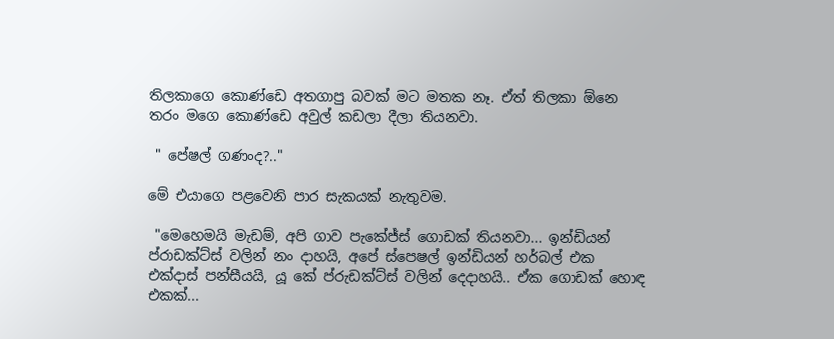තිලකාගෙ කොණ්ඩෙ අතගාපු බවක් මට මතක නෑ. ඒත් තිලකා ඕනෙ තරං මගෙ කොණ්ඩෙ අවුල් කඩලා දීලා තියනවා.

 " පේෂල් ගණංද?.."

මේ එයාගෙ පළවෙනි පාර සැකයක් නැතුවම.

 "මෙහෙමයි මැඩම්, අපි ගාව පැකේජ්ස් ගොඩක් තියනවා... ඉන්ඩියන් ප්රාඩක්ට්ස් වලින් නං දාහයි, අපේ ස්පෙෂල් ඉන්ඩියන් හර්බල් එක එක්දාස් පන්සීයයි, යූ කේ ප්රුඩක්ට්ස් වලින් දෙදාහයි.. ඒක ගොඩක් හොඳ එකක්...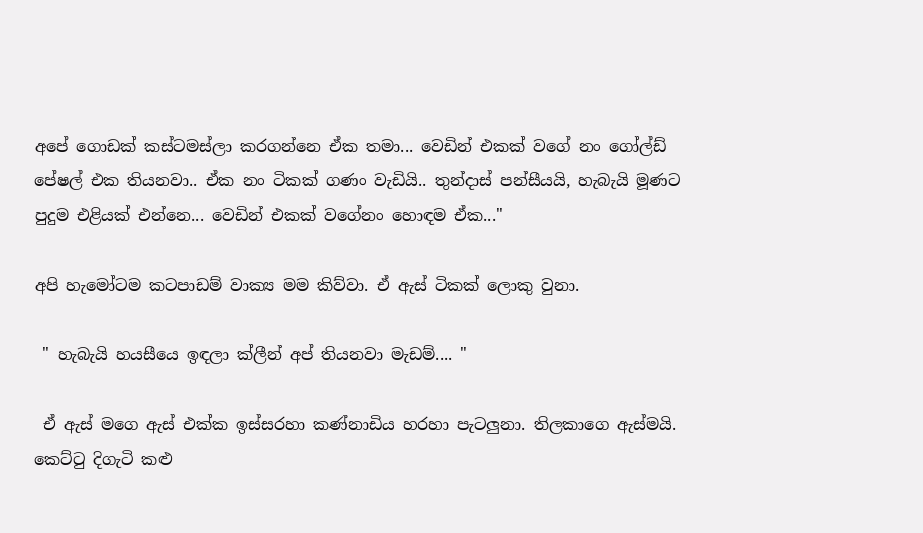අපේ ගොඩක් කස්ටමස්ලා කරගන්නෙ ඒක තමා... වෙඩින් එකක් වගේ නං ගෝල්ඩ් පේෂල් එක තියනවා.. ඒක නං ටිකක් ගණං වැඩියි.. තුන්දාස් පන්සීයයි, හැබැයි මූණට පුදුම එළියක් එන්නෙ... වෙඩින් එකක් වගේනං හොඳම ඒක..."

අපි හැමෝටම කටපාඩම් වාක්‍ය මම කිව්වා. ඒ ඇස් ටිකක් ලොකු වුනා.

 " හැබැයි හයසීයෙ ඉඳලා ක්ලීන් අප් තියනවා මැඩම්.... "

 ඒ ඇස් මගෙ ඇස් එක්ක ඉස්සරහා කණ්නාඩිය හරහා පැටලුනා. තිලකාගෙ ඇස්මයි. කෙට්ටු දිගැටි කළු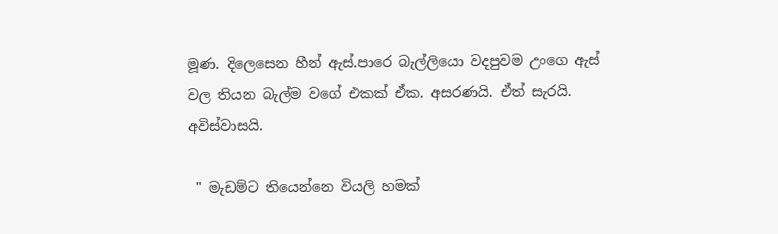මූණ. දිලෙසෙන හීන් ඇස්.පාරෙ බැල්ලියො වදපුවම උංගෙ ඇස් වල තියන බැල්ම වගේ එකක් ඒක. අසරණයි. ඒත් සැරයි. අවිස්වාසයි.

 " මැඩම්ට තියෙන්නෙ වියලි හමක්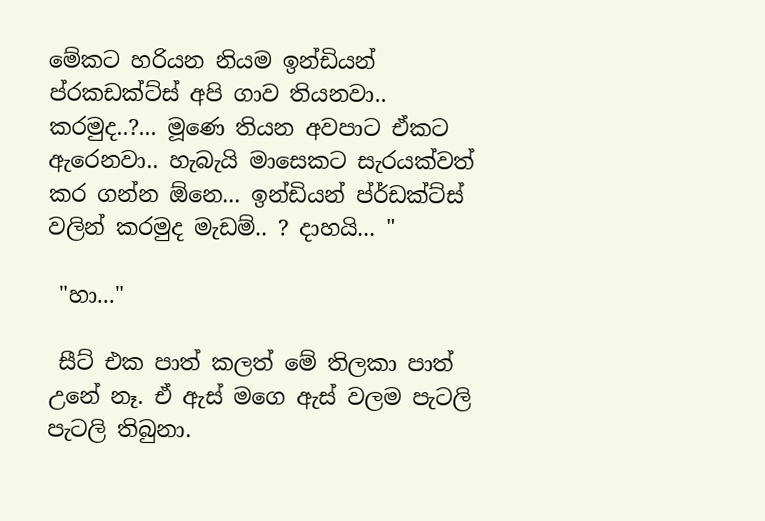මේකට හරියන නියම ඉන්ඩියන් ප්රකඩක්ට්ස් අපි ගාව තියනවා.. කරමුද..?... මූණෙ තියන අවපාට ඒකට ඇරෙනවා.. හැබැයි මාසෙකට සැරයක්වත් කර ගන්න ඕනෙ... ඉන්ඩියන් ප්ර්ඩක්ට්ස් වලින් කරමුද මැඩම්.. ? දාහයි... "

 "හා..."

 සීට් එක පාත් කලත් මේ තිලකා පාත් උනේ නෑ. ඒ ඇස් මගෙ ඇස් වලම පැටලි පැටලි තිබුනා.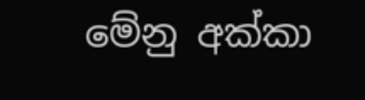මේනු අක්කා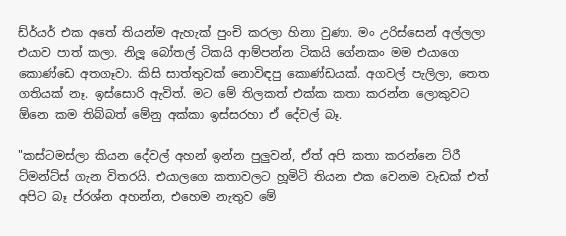ඩ්ර්යර් එක අතේ තියන්ම ඇහැක් පුංචි කරලා හිනා වුණා. මං උරිස්සෙන් අල්ලලා එයාව පාත් කලා. නිලූ බෝතල් ටිකයි ආම්පන්න ටිකයි ගේනකං මම එයාගෙ කොණ්ඩෙ අතගෑවා. කිසි සාත්තුවක් නොවිඳපු කොණ්ඩයක්. අගවල් පැලිලා, තෙත ගතියක් නෑ. ඉස්සොරි ඇවිත්. මට මේ තිලකත් එක්ක කතා කරන්න ලොකුවට ඕනෙ කම තිබ්බත් මේනු අක්කා ඉස්සරහා ඒ දේවල් බෑ.

"කස්ටමස්ලා කියන දේවල් අහන් ඉන්න පුලුවන්, ඒත් අපි කතා කරන්නෙ ට්රී ට්මන්ට්ස් ගැන විතරයි. එයාලගෙ කතාවලට හූමිටි තියන එක වෙනම වැඩක් එත් අපිට බෑ ප්රශ්න අහන්න, එහෙම නැතුව මේ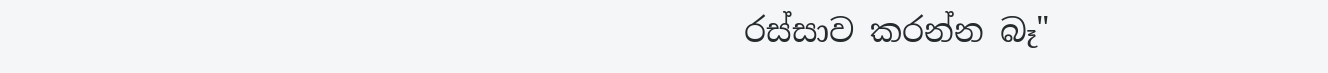රස්සාව කරන්න බෑ"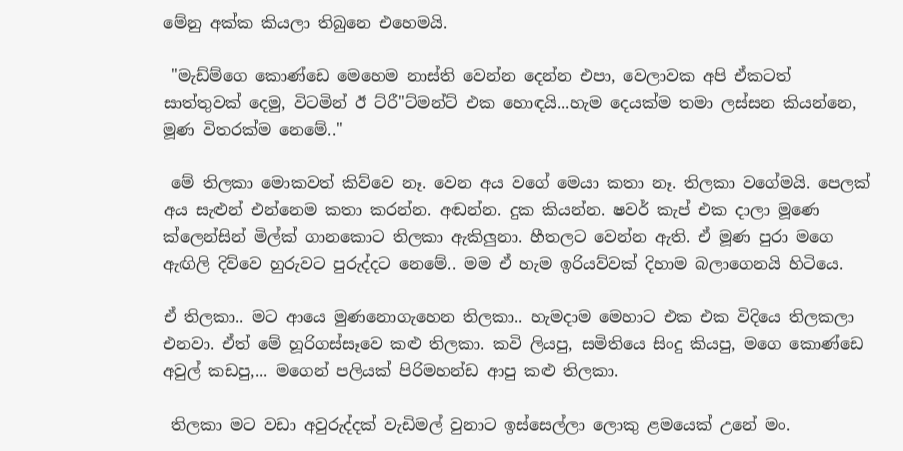මේනු අක්ක කියලා තිබුනෙ එහෙමයි.

 "මැඩ්ම්ගෙ කොණ්ඩෙ මෙහෙම නාස්ති වෙන්න දෙන්න එපා, වෙලාවක අපි ඒකටත් සාත්තුවක් දෙමු, විටමින් ඊ ට්රී"ට්මන්ට් එක හොඳයි...හැම දෙයක්ම තමා ලස්සන කියන්නෙ, මූණ විතරක්ම නෙමේ.."

 මේ තිලකා මොකවත් කිව්වෙ නෑ. වෙන අය වගේ මෙයා කතා නෑ. තිලකා වගේමයි. පෙලක් අය සැළුන් එන්නෙම කතා කරන්න. අඬන්න. දුක කියන්න. ෂවර් කැප් එක දාලා මූණෙ ක්ලෙන්සින් මිල්ක් ගානකොට තිලකා ඇකිලුනා. හීතලට වෙන්න ඇති. ඒ මූණ පුරා මගෙ ඇඟිලි දිව්වෙ හුරුවට පුරුද්දට නෙමේ.. මම ඒ හැම ඉරියව්වක් දිහාම බලාගෙනයි හිටියෙ.

ඒ තිලකා.. මට ආයෙ මුණනොගැහෙන තිලකා.. හැමදාම මෙහාට එක එක විදියෙ තිලකලා එනවා. ඒත් මේ හූරිගස්සෑවෙ කළු තිලකා. කවි ලියපු, සමිතියෙ සිංදු කියපු, මගෙ කොණ්ඩෙ අවුල් කඩපු,... මගෙන් පලියක් පිරිමහන්ඩ ආපු කළු තිලකා.

 තිලකා මට වඩා අවුරුද්දක් වැඩිමල් වුනාට ඉස්සෙල්ලා ලොකු ළමයෙක් උනේ මං.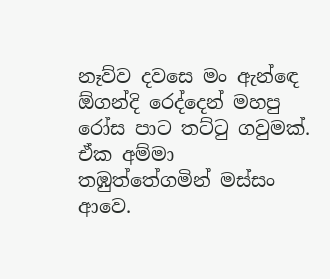නෑව්ව දවසෙ මං ඇන්ඳෙ ඕගන්දි රෙද්දෙන් මහපු රෝස පාට තට්ටු ගවුමක්. ඒක අම්මා තඹුත්තේගමින් මස්සං ආවෙ.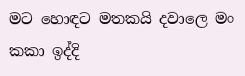මට හොඳට මතකයි දවාලෙ මං කකා ඉද්දි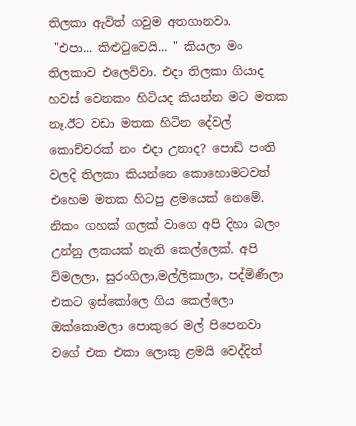තිලකා ඇවිත් ගවුම අතගානවා.
 "එපා... කිළුටුවෙයි... " කියලා මං තිලකාව එලෙව්වා. එදා තිලකා ගියාද හවස් වෙනකං හිටියද කියන්න මට මතක නෑ.ඊට වඩා මතක හිටින දේවල් කොච්චරක් නං එදා උනාද? පොඩි පංති වලදි තිලකා කියන්නෙ කොහොමටවත් එහෙම මතක හිටපු ළමයෙක් නෙමේ. නිකං ගහක් ගලක් වාගෙ අපි දිහා බලං උන්නු ලකයක් නැති කෙල්ලෙක්. අපි විමලලා, සුරංගිලා,මල්ලිකාලා, පද්මිණීලා එකට ඉස්කෝලෙ ගිය කෙල්ලො ඔක්කොමලා පොකුරෙ මල් පිපෙනවා වගේ එක එකා ලොකු ළමයි වෙද්දිත්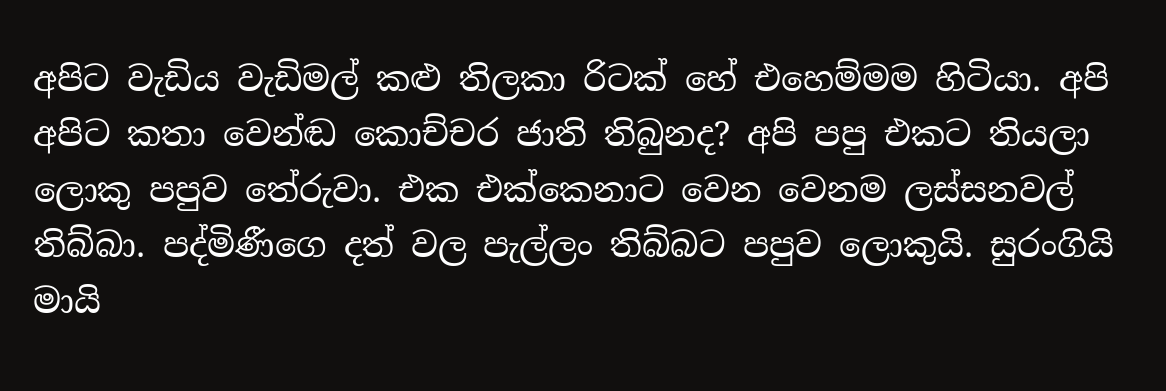අපිට වැඩිය වැඩිමල් කළු තිලකා රිටක් හේ එහෙම්මම හිටියා. අපි අපිට කතා වෙන්ඬ කොච්චර ජාති තිබුනද? අපි පපු එකට තියලා ලොකු පපුව තේරුවා. එක එක්කෙනාට වෙන වෙනම ලස්සනවල් තිබ්බා. පද්මිණීගෙ දත් වල පැල්ලං තිබ්බට පපුව ලොකුයි. සුරංගියි මායි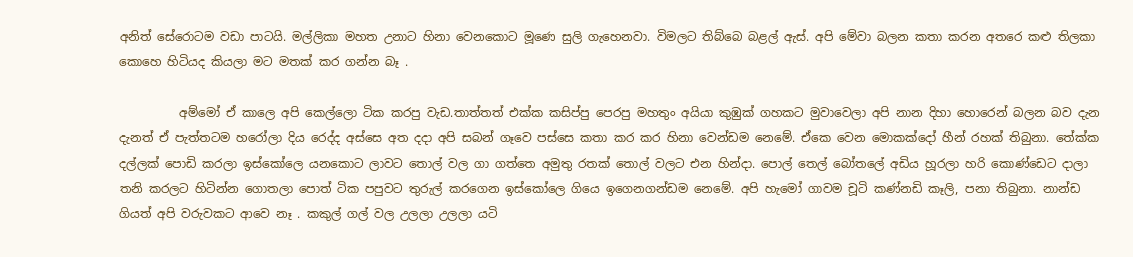අනිත් සේරොටම වඩා පාටයි. මල්ලිකා මහත උනාට හිනා වෙනකොට මූණෙ සුලි ගැහෙනවා. විමලට තිබ්බෙ බළල් ඇස්. අපි මේවා බලන කතා කරන අතරෙ කළු තිලකා කොහෙ හිටියද කියලා මට මතක් කර ගන්න බෑ .

          අම්මෝ ඒ කාලෙ අපි කෙල්ලො ටික කරපු වැඩ.තාත්තත් එක්ක කසිප්පු පෙරපු මහතුං අයියා කුඹුක් ගහකට මුවාවෙලා අපි නාන දිහා හොරෙන් බලන බව දැන දැනත් ඒ පැත්තටම හරෝලා දිය රෙද්ද අස්සෙ අත දදා අපි සබන් ගෑවෙ පස්සෙ කතා කර කර හිනා වෙන්ඩම නෙමේ. ඒකෙ වෙන මොකක්දෝ හීන් රහක් තිබුනා. තේක්ක දල්ලක් පොඩි කරලා ඉස්කෝලෙ යනකොට ලාවට තොල් වල ගා ගත්තෙ අමුතු රතක් තොල් වලට එන හින්දා. පොල් තෙල් බෝතලේ අඩිය හූරලා හරි කොණ්ඩෙට දාලා තනි කරලට හිටින්න ගොතලා පොත් ටික පපුවට තුරුල් කරගෙන ඉස්කෝලෙ ගියෙ ඉගෙනගන්ඩම නෙමේ. අපි හැමෝ ගාවම චූටි කණ්නඩි කෑලි, පනා තිබුනා. නාන්ඩ ගියත් අපි වරුවකට ආවෙ නෑ . කකුල් ගල් වල උලලා උලලා යටි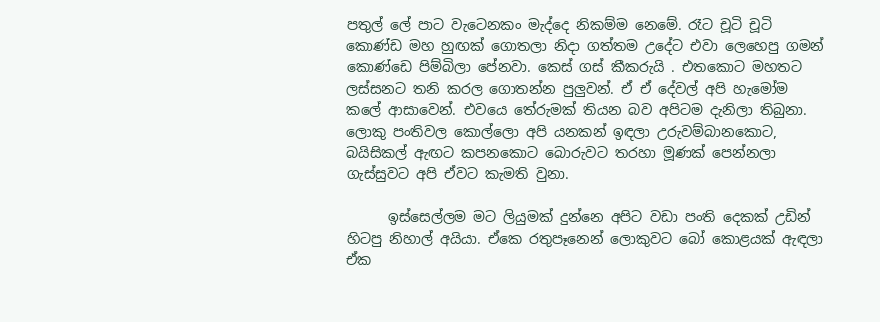පතුල් ලේ පාට වැටෙනකං මැද්දෙ නිකම්ම නෙමේ. රෑට චූටි චූටි කොණ්ඩ මහ හුඟක් ගොතලා නිදා ගත්තම උදේට එවා ලෙහෙපු ගමන් කොණ්ඩෙ පිම්බිලා පේනවා. කෙස් ගස් කීකරුයි . එතකොට මහතට ලස්සනට තනි කරල ගොතන්න පුලුවන්. ඒ ඒ දේවල් අපි හැමෝම කලේ ආසාවෙන්. එවයෙ තේරුමක් තියන බව අපිටම දැනිලා තිබුනා. ලොකු පංතිවල කොල්ලො අපි යනකන් ඉඳලා උරුවම්බානකොට, බයිසිකල් ඇඟට කපනකොට බොරුවට තරහා මූණක් පෙන්නලා ගැස්සුවට අපි ඒවට කැමති වුනා.

      ඉස්සෙල්ලම මට ලියුමක් දුන්නෙ අපිට වඩා පංති දෙකක් උඩින් හිටපු නිහාල් අයියා. ඒකෙ රතුපෑනෙන් ලොකුවට බෝ කොළයක් ඇඳලා ඒක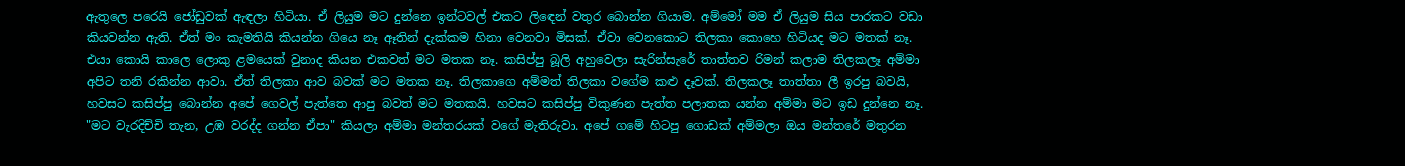ඇතුලෙ පරෙයි ජෝඩුවක් ඇඳලා හිටියා. ඒ ලියුම මට දුන්නෙ ඉන්ටවල් එකට ලිඳෙන් වතුර බොන්න ගියාම. අම්මෝ මම ඒ ලියුම සිය පාරකට වඩා කියවන්න ඇති. ඒත් මං කැමතියි කියන්න ගියෙ නෑ ඈතින් දැක්කම හිනා වෙනවා මිසක්. ඒවා වෙනකොට තිලකා කොහෙ හිටියද මට මතක් නෑ. එයා කොයි කාලෙ ලොකු ළමයෙක් වුනාද කියන එකවත් මට මතක නෑ. කසිප්පු බූලි අහුවෙලා සැරින්සැරේ තාත්තව රිමන් කලාම තිලකලෑ අම්මා අපිට තනි රකින්න ආවා. ඒත් තිලකා ආව බවක් මට මතක නෑ. තිලකාගෙ අම්මත් තිලකා වගේම කළු දෑවක්. තිලකලෑ තාත්තා ලී ඉරපු බවයි, හවසට කසිප්පු බොන්න අපේ ගෙවල් පැත්තෙ ආපු බවත් මට මතකයි. හවසට කසිප්පු විකුණන පැත්ත පලාතක යන්න අම්මා මට ඉඩ දුන්නෙ නෑ. "මට වැරදිච්චි තැන, උඹ වරද්ද ගන්න ඒපා" කියලා අම්මා මන්තරයක් වගේ මැතිරුවා. අපේ ගමේ හිටපු ගොඩක් අම්මලා ඔය මන්තරේ මතුරන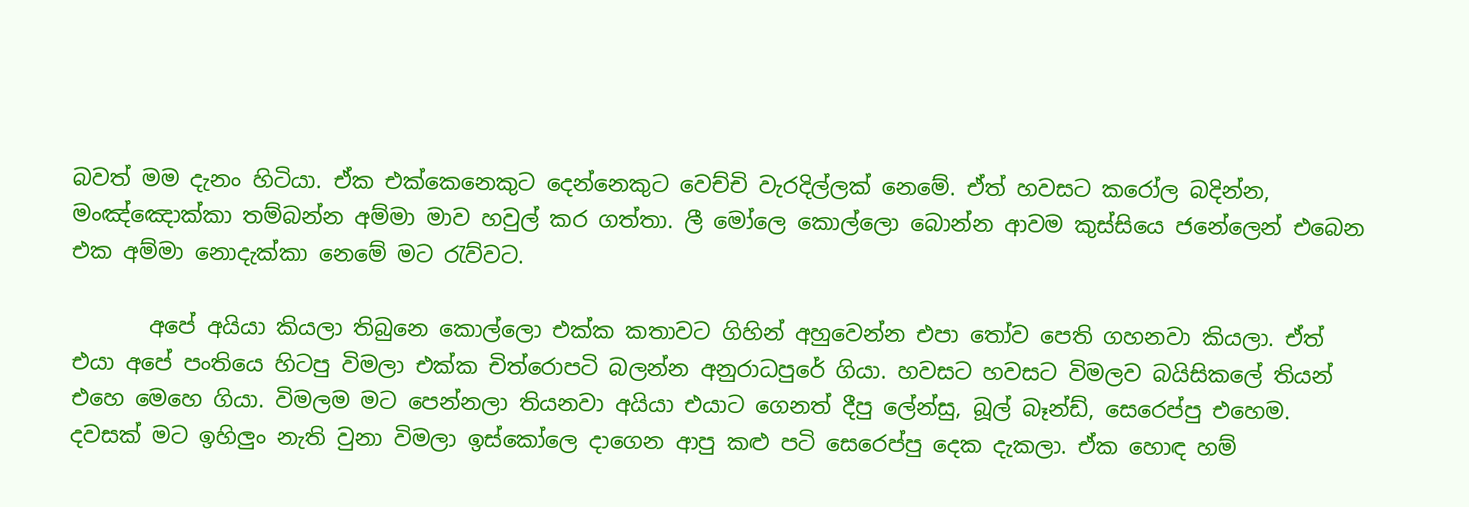බවත් මම දැනං හිටියා. ඒක එක්කෙනෙකුට දෙන්නෙකුට වෙච්චි වැරදිල්ලක් නෙමේ. ඒත් හවසට කරෝල බදින්න, මංඤ්ඤොක්කා තම්බන්න අම්මා මාව හවුල් කර ගත්තා. ලී මෝලෙ කොල්ලො බොන්න ආවම කුස්සියෙ ජනේලෙන් එබෙන එක අම්මා නොදැක්කා නෙමේ මට රැව්වට.

       අපේ අයියා කියලා තිබුනෙ කොල්ලො එක්ක කතාවට ගිහින් අහුවෙන්න එපා තෝව පෙති ගහනවා කියලා. ඒත් එයා අපේ පංතියෙ හිටපු විමලා එක්ක චිත්රොපටි බලන්න අනුරාධපුරේ ගියා. හවසට හවසට විමලව බයිසිකලේ තියන් එහෙ මෙහෙ ගියා. විමලම මට පෙන්නලා තියනවා අයියා එයාට ගෙනත් දීපු ලේන්සු, බූල් බෑන්ඩ්, සෙරෙප්පු එහෙම. දවසක් මට ඉහිලුං නැති වුනා විමලා ඉස්කෝලෙ දාගෙන ආපු කළු පටි සෙරෙප්පු දෙක දැකලා. ඒක හොඳ හම්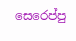සෙරෙප්පු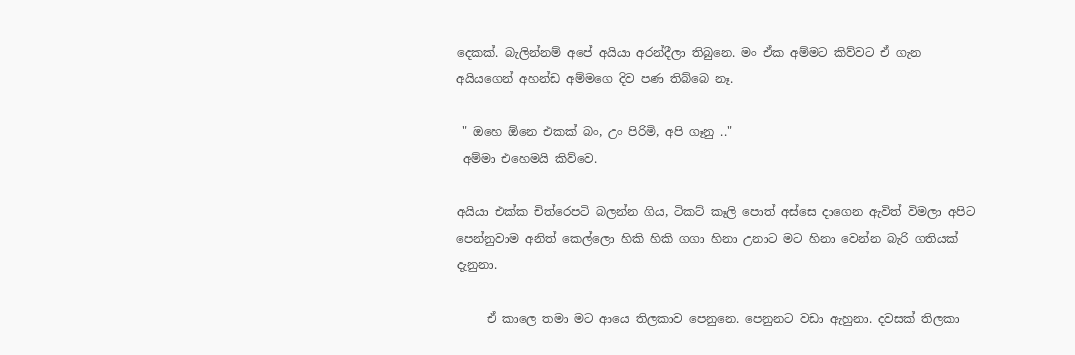දෙකක්. බැලින්නම් අපේ අයියා අරන්දීලා තිබුනෙ. මං ඒක අම්මට කිව්වට ඒ ගැන අයියගෙන් අහන්ඩ අම්මගෙ දිව පණ තිබ්බෙ නෑ.

 " ඔහෙ ඕනෙ එකක් බං, උං පිරිමි, අපි ගෑනු .."
 අම්මා එහෙමයි කිව්වෙ.

අයියා එක්ක චිත්රෙපටි බලන්න ගිය, ටිකට් කෑලි පොත් අස්සෙ දාගෙන ඇවිත් විමලා අපිට පෙන්නුවාම අනිත් කෙල්ලො හිකි හිකි ගගා හිනා උනාට මට හිනා වෙන්න බැරි ගතියක් දැනුනා.

     ඒ කාලෙ තමා මට ආයෙ තිලකාව පෙනුනෙ. පෙනුනට වඩා ඇහුනා. දවසක් තිලකා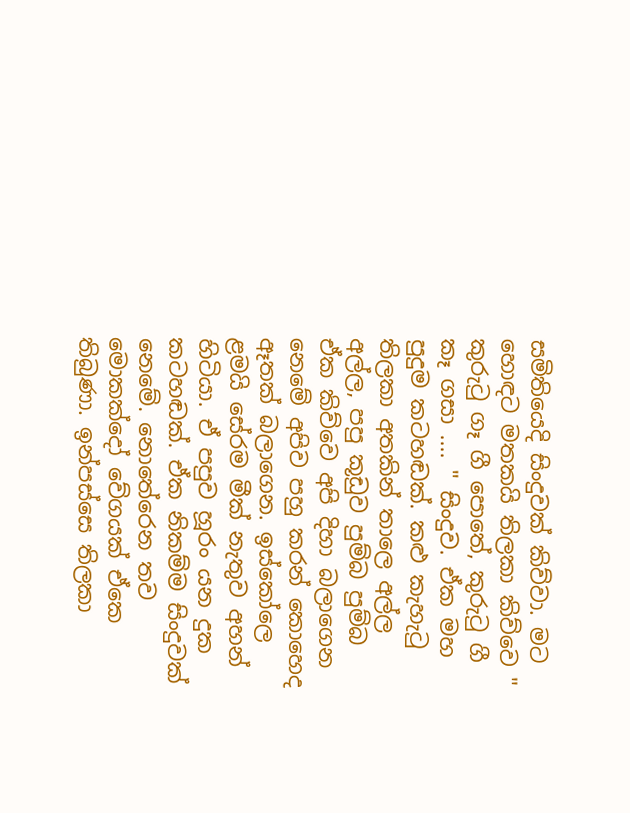සමිතියෙදි සිංදුවක් කිව්වා. මට හොඳට මතකයි තිලකා කිව්වෙ " කුරුටු ගෑ ගී පොතේ, කුරුටු ගී කෑ ගසා .... " සිංදුව. ඒක මහ පුදුම කටහඬක්. කළු කැහැටු තිලකා අතකින් තාලෙ අල්ල අල්ල, පපු කූඩුව පුම්බ පුම්බ ඒක කිව්වෙ අපි දිහා බලාගෙන නෙමේ අපිව පහු කරන් කොහෙද ඈතක් බලාගෙන. ඉස්කෝලෙ ළමයි සේරම මීක් නැතුව අහන් හිටියා. ඒ පපුව හූරං යන දුක කටහඬක්. ඒක නිකම්ම සිංදුවක් නෙමේ. නොතේරෙන තව මොකක්දෝ වේගයක් ඒකෙ තිබුණා. ඉන්පස්සෙ තිලකා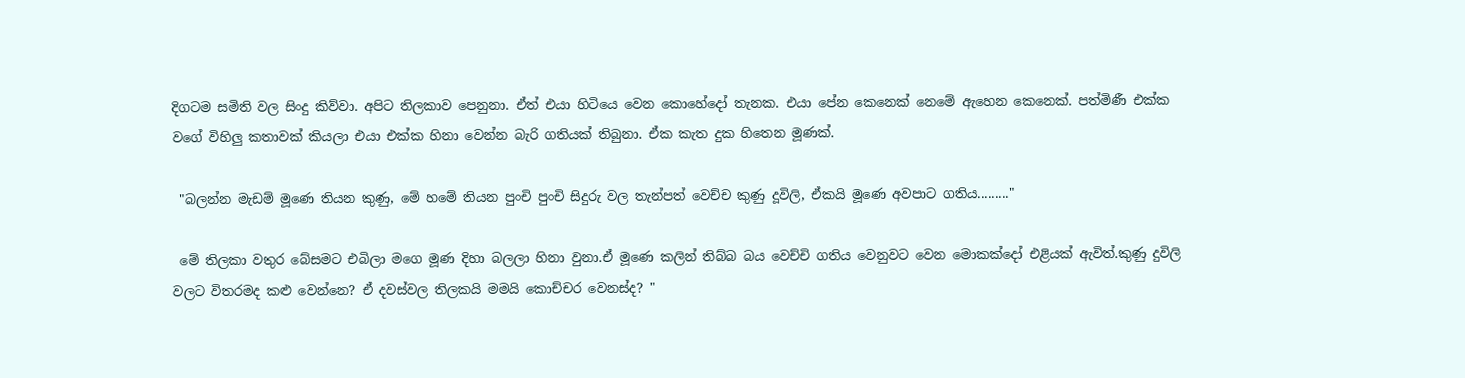දිගටම සමිති වල සිංදු කිව්වා. අපිට තිලකාව පෙනුනා. ඒත් එයා හිටියෙ වෙන කොහේදෝ තැනක. එයා පේන කෙනෙක් නෙමේ ඇහෙන කෙනෙක්. පත්මිණී එක්ක වගේ විහිලු කතාවක් කියලා එයා එක්ක හිනා වෙන්න බැරි ගතියක් තිබුනා. ඒක කැත දුක හිතෙන මූණක්.

 "බලන්න මැඩම් මූණෙ තියන කුණු, මේ හමේ තියන පුංචි පුංචි සිදුරු වල තැන්පත් වෙච්ච කුණු දූවිලි, ඒකයි මූණෙ අවපාට ගතිය........."

 මේ තිලකා වතුර බේසමට එබිලා මගෙ මූණ දිහා බලලා හිනා වුනා.ඒ මූණෙ කලින් තිබ්බ බය වෙච්චි ගතිය වෙනුවට වෙන මොකක්දෝ එළියක් ඇවිත්.කුණු දුවිලි වලට විතරමද කළු වෙන්නෙ? ඒ දවස්වල තිලකයි මමයි කොච්චර වෙනස්ද? "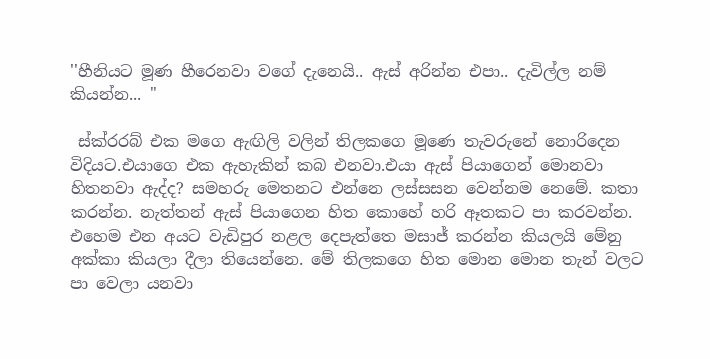''හීනියට මූණ හීරෙනවා වගේ දැනෙයි.. ඇස් අරින්න එපා.. දැවිල්ල නම් කියන්න... "

 ස්ක්රරබ් එක මගෙ ඇඟිලි වලින් තිලකගෙ මූණෙ තැවරුනේ නොරිදෙන විදියට.එයාගෙ එක ඇහැකින් කබ එනවා.එයා ඇස් පියාගෙන් මොනවා හිතනවා ඇද්ද? සමහරු මෙතනට එන්නෙ ලස්සසන වෙන්නම නෙමේ. කතා කරන්න. නැත්තන් ඇස් පියාගෙන හිත කොහේ හරි ඈතකට පා කරවන්න. එහෙම එන අයට වැඩිපුර නළල දෙපැත්තෙ මසාජ් කරන්න කියලයි මේනු අක්කා කියලා දීලා තියෙන්නෙ. මේ තිලකගෙ හිත මොන මොන තැන් වලට පා වෙලා යනවා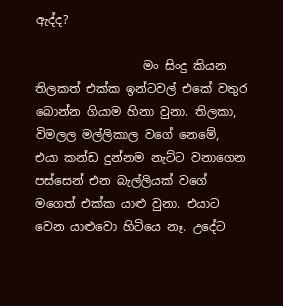ඇද්ද?

                  මං සිංදු කියන තිලකත් එක්ක ඉන්ටවල් එකේ වතුර බොන්න ගියාම හිනා වුනා. තිලකා, විමලල මල්ලිකාල වගේ නෙමේ, එයා කන්ඩ දුන්නම නැට්ට වනාගෙන පස්සෙන් එන බැල්ලියක් වගේ මගෙත් එක්ක යාළු වුනා. එයාට වෙන යාළුවො හිටියෙ නෑ. උදේට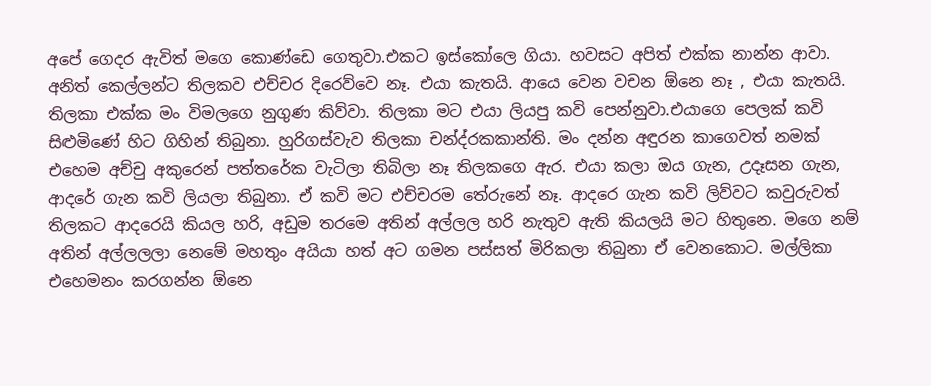අපේ ගෙදර ඇවිත් මගෙ කොණ්ඩෙ ගෙතුවා.එකට ඉස්කෝලෙ ගියා. හවසට අපිත් එක්ක නාන්න ආවා. අනිත් කෙල්ලන්ට තිලකව එච්චර දිරෙව්වෙ නෑ. එයා කැතයි. ආයෙ වෙන වචන ඕනෙ නෑ , එයා කැතයි. තිලකා එක්ක මං විමලගෙ නුගුණ කිව්වා. තිලකා මට එයා ලියපු කවි පෙන්නුවා.එයාගෙ පෙලක් කවි සිළුමිණේ හිට ගිහින් තිබුනා. හුරිගස්වැව තිලකා චන්ද්රකකාන්ති. මං දන්න අඳුරන කාගෙවත් නමක් එහෙම අච්චු අකුරෙන් පත්තරේක වැටිලා තිබිලා නෑ තිලකගෙ ඇර. එයා කලා ඔය ගැන, උදෑසන ගැන, ආදරේ ගැන කවි ලියලා තිබුනා. ඒ කවි මට එච්චරම තේරුනේ නෑ. ආදරෙ ගැන කවි ලිව්වට කවුරුවත් තිලකට ආදරෙයි කියල හරි, අඩුම තරමෙ අතින් අල්ලල හරි නැතුව ඇති කියලයි මට හිතුනෙ. මගෙ නම් අතින් අල්ලලලා නෙමේ මහතුං අයියා හත් අට ගමන පස්සත් මිරිකලා තිබුනා ඒ වෙනකොට. මල්ලිකා එහෙමනං කරගන්න ඕනෙ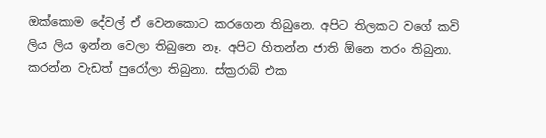ඔක්කොම දේවල් ඒ වෙනකොට කරගෙන තිබුනෙ. අපිට තිලකට වගේ කවි ලිය ලිය ඉන්න වෙලා තිබුනෙ නෑ. අපිට හිතන්න ජාති ඕනෙ තරං තිබුනා. කරන්න වැඩත් පුරෝලා තිබුනා. ස්ක්‍රරාබ් එක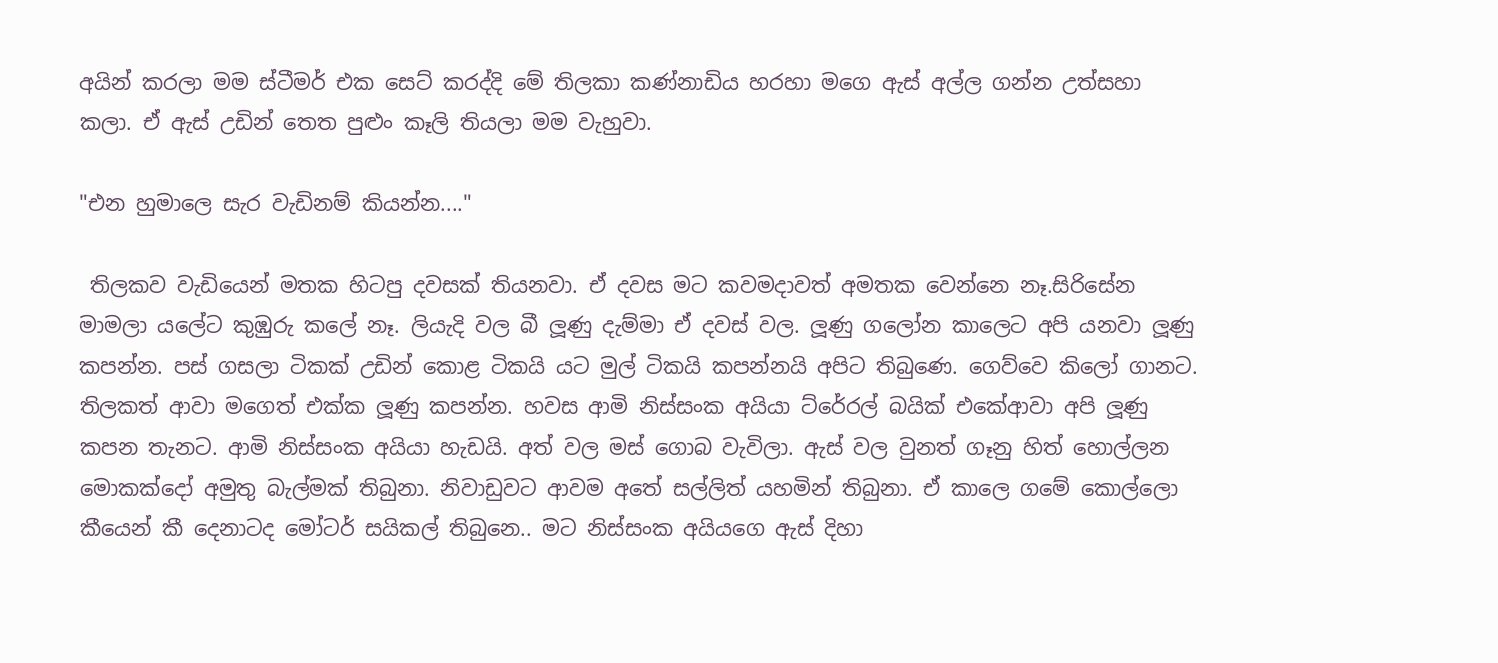අයින් කරලා මම ස්ටීමර් එක සෙට් කරද්දි මේ තිලකා කණ්නාඩිය හරහා මගෙ ඇස් අල්ල ගන්න උත්සහා කලා. ඒ ඇස් උඩින් තෙත පුළුං කෑලි තියලා මම වැහුවා.

"එන හුමාලෙ සැර වැඩිනම් කියන්න...."

 තිලකව වැඩියෙන් මතක හිටපු දවසක් තියනවා. ඒ දවස මට කවමදාවත් අමතක වෙන්නෙ නෑ.සිරිසේන මාමලා යලේට කුඹුරු කලේ නෑ. ලියැදි වල බී ලූණු දැම්මා ඒ දවස් වල. ලූණු ගලෝන කාලෙට අපි යනවා ලූණු කපන්න. පස් ගසලා ටිකක් උඩින් කොළ ටිකයි යට මුල් ටිකයි කපන්නයි අපිට තිබුණෙ. ගෙව්වෙ කිලෝ ගානට. තිලකත් ආවා මගෙත් එක්ක ලූණු කපන්න. හවස ආමි නිස්සංක අයියා ට්රේරල් බයික් එකේආවා අපි ලූණු කපන තැනට. ආමි නිස්සංක අයියා හැඩයි. අත් වල මස් ගොබ වැවිලා. ඇස් වල වුනත් ගෑනු හිත් හොල්ලන මොකක්දෝ අමුතු බැල්මක් තිබුනා. නිවාඩුවට ආවම අතේ සල්ලිත් යහමින් තිබුනා. ඒ කාලෙ ගමේ කොල්ලො කීයෙන් කී දෙනාටද මෝටර් සයිකල් තිබුනෙ.. මට නිස්සංක අයියගෙ ඇස් දිහා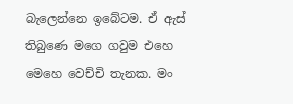බැලෙන්නෙ ඉබේටම. ඒ ඇස් තිබුණෙ මගෙ ගවුම එහෙ මෙහෙ වෙච්චි තැනක. මං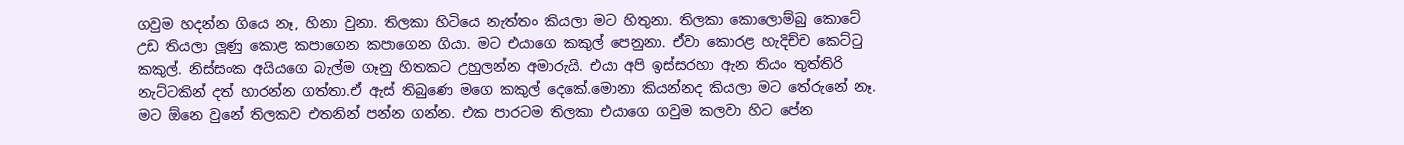ගවුම හදන්න ගියෙ නෑ, හිනා වුනා. තිලකා හිටියෙ නැත්තං කියලා මට හිතුනා. තිලකා කොලොම්බු කොටේ උඩ තියලා ලූණු කොළ කපාගෙන කපාගෙන ගියා. මට එයාගෙ කකුල් පෙනුනා. ඒවා කොරළ හැදිච්ච කෙට්ටු කකුල්. නිස්සංක අයියගෙ බැල්ම ගෑනු හිතකට උහුලන්න අමාරුයි. එයා අපි ඉස්සරහා ඇන තියං තුත්තිරි නැට්ටකින් දත් හාරන්න ගත්තා.ඒ ඇස් තිබුණෙ මගෙ කකුල් දෙකේ.මොනා කියන්නද කියලා මට තේරුනේ නෑ. මට ඕනෙ වුනේ තිලකව එතනින් පන්න ගන්න. එක පාරටම තිලකා එයාගෙ ගවුම කලවා හිට පේන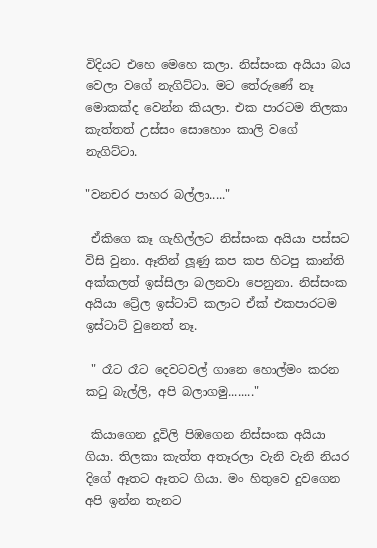විදියට එහෙ මෙහෙ කලා. නිස්සංක අයියා බය වෙලා වගේ නැගිට්ටා. මට තේරුණේ නෑ මොකක්ද වෙන්න කියලා. එක පාරටම තිලකා කැත්තත් උස්සං සොහොං කාලි වගේ නැගිට්ටා.

"වනචර පාහර බල්ලා....."

 ඒකිගෙ කෑ ගැහිල්ලට නිස්සංක අයියා පස්සට විසි වුනා. ඈතින් ලූණු කප කප හිටපු කාන්ති අක්කලත් ඉස්සිලා බලනවා පෙනුනා. නිස්සංක අයියා ට්‍රේල ඉස්ටාට් කලාට ඒක් එකපාරටම ඉස්ටාට් වුනෙත් නෑ.

 " රෑට රෑට දෙවටවල් ගානෙ හොල්මං කරන කටු බැල්ලි, අපි බලාගමු........"

 කියාගෙන දූවිලි පිඹගෙන නිස්සංක අයියා ගියා. තිලකා කැත්ත අතෑරලා වැනි වැනි නියර දිගේ ඈතට ඈතට ගියා. මං හිතුවෙ දුවගෙන අපි ඉන්න තැනට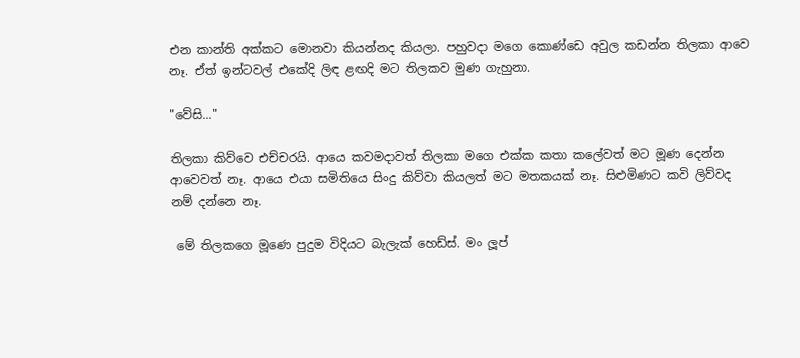එන කාන්ති අක්කට මොනවා කියන්නද කියලා. පහුවදා මගෙ කොණ්ඩෙ අවුල කඩන්න තිලකා ආවෙ නෑ. ඒත් ඉන්ටවල් එකේදි ලිඳ ළඟදි මට තිලකව මුණ ගැහුනා.

"වේසි..."

තිලකා කිව්වෙ එච්චරයි. ආයෙ කවමදාවත් තිලකා මගෙ එක්ක කතා කලේවත් මට මූණ දෙන්න ආවෙවත් නෑ. ආයෙ එයා සමිතියෙ සිංදු කිව්වා කියලත් මට මතකයක් නෑ. සිළුමිණට කවි ලිව්වද නම් දන්නෙ නෑ.

 මේ තිලකගෙ මූණෙ පුදුම විදියට බැලැක් හෙඩ්ස්. මං ලූප්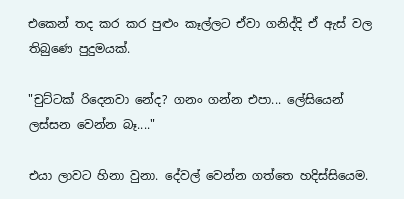එකෙන් තද කර කර පුළුං කෑල්ලට ඒවා ගනිද්දි ඒ ඇස් වල තිබුණෙ පුදුමයක්.

"චුට්ටක් රිදෙනවා නේද? ගනං ගන්න එපා... ලේසියෙන් ලස්සන වෙන්න බෑ...."

එයා ලාවට හිනා වුනා. දේවල් වෙන්න ගත්තෙ හදිස්සියෙම.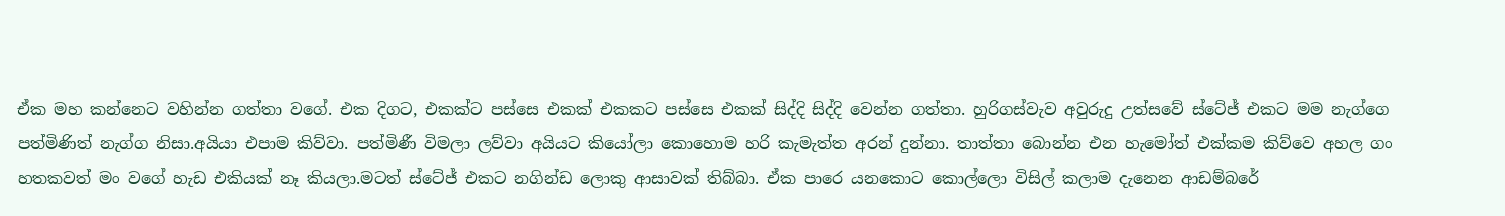ඒක මහ කන්නෙට වහින්න ගත්තා වගේ. එක දිගට, එකක්ට පස්සෙ එකක් එකකට පස්සෙ එකක් සිද්දි සිද්දි වෙන්න ගත්තා. හුරිගස්වැව අවුරුදු උත්සවේ ස්ටේජ් එකට මම නැග්ගෙ පත්මිණිත් නැග්ග නිසා.අයියා එපාම කිව්වා. පත්මිණී විමලා ලව්වා අයියට කියෝලා කොහොම හරි කැමැත්ත අරන් දුන්නා. තාත්තා බොන්න එන හැමෝත් එක්කම කිව්වෙ අහල ගං හතකවත් මං වගේ හැඩ එකියක් නෑ කියලා.මටත් ස්ටේජ් එකට නගින්ඩ ලොකු ආසාවක් තිබ්බා. ඒක පාරෙ යනකොට කොල්ලො විසිල් කලාම දැනෙන ආඩම්බරේ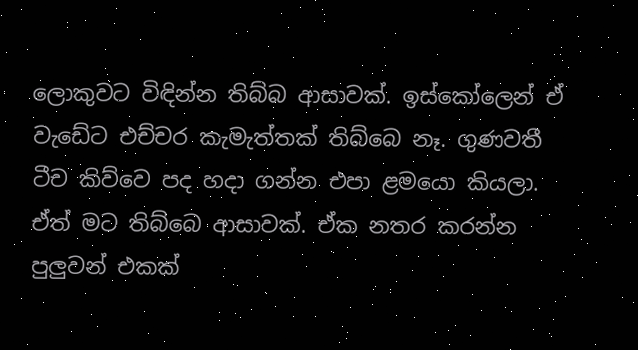ලොකුවට විඳින්න තිබ්බ ආසාවක්. ඉස්කෝලෙන් ඒ වැඩේට එච්චර කැමැත්තක් තිබ්බෙ නෑ. ගුණවතී ටීච කිව්වෙ පද හදා ගන්න එපා ළමයො කියලා. ඒත් මට තිබ්බෙ ආසාවක්. ඒක නතර කරන්න පුලුවන් එකක්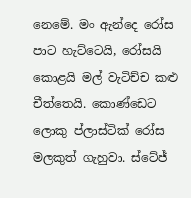නෙමේ. මං ඇන්දෙ රෝස පාට හැට්ටෙයි, රෝසයි කොළයි මල් වැටිච්ච කළු චීත්තෙයි. කොණ්ඩෙට ලොකු ප්ලාස්ටික් රෝස මලකුත් ගැහුවා. ස්ටේජ්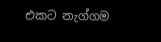එකට නැග්ගම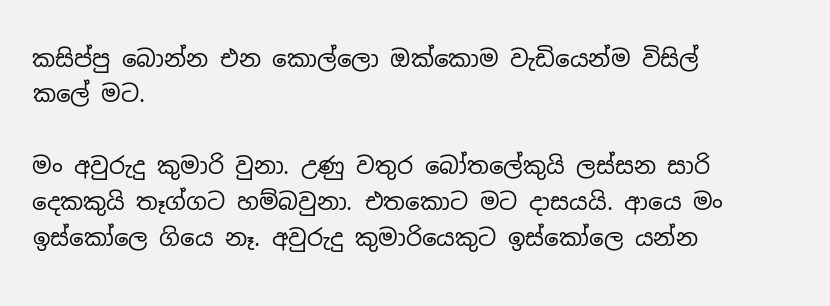කසිප්පු බොන්න එන කොල්ලො ඔක්කොම වැඩියෙන්ම විසිල් කලේ මට.

මං අවුරුදු කුමාරි වුනා. උණු වතුර බෝතලේකුයි ලස්සන සාරි දෙකකුයි තෑග්ගට හම්බවුනා. එතකොට මට දාසයයි. ආයෙ මං ඉස්කෝලෙ ගියෙ නෑ. අවුරුදු කුමාරියෙකුට ඉස්කෝලෙ යන්න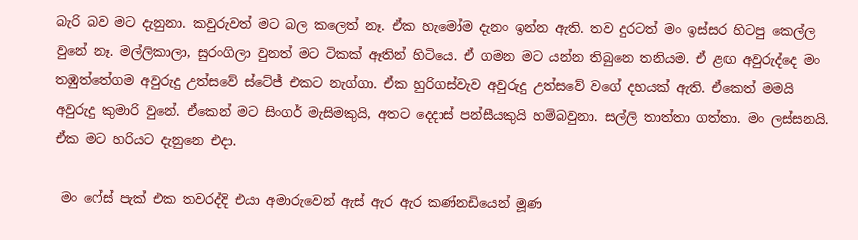බැරි බව මට දැනුනා. කවුරුවත් මට බල කලෙත් නෑ. ඒක හැමෝම දැනං ඉන්න ඇති. තව දුරටත් මං ඉස්සර හිටපු කෙල්ල වුනේ නෑ. මල්ලිකාලා, සුරංගිලා වුනත් මට ටිකක් ඈතින් හිටියෙ. ඒ ගමන මට යන්න තිබුනෙ තනියම. ඒ ළඟ අවුරුද්දෙ මං තඹුත්තේගම අවුරුදු උත්සවේ ස්ටේජ් එකට නැග්ගා. ඒක හුරිගස්වැව අවුරුදු උත්සවේ වගේ දහයක් ඇති. ඒකෙත් මමයි අවුරුදු කුමාරි වුනේ. ඒකෙන් මට සිංගර් මැසිමකුයි, අතට දෙදාස් පන්සීයකුයි හම්බවුනා. සල්ලි තාත්තා ගත්තා. මං ලස්සනයි. ඒක මට හරියට දැනුනෙ එදා.

 මං ෆේස් පැක් එක තවරද්දි එයා අමාරුවෙන් ඇස් ඇර ඇර කණ්නඩියෙන් මූණ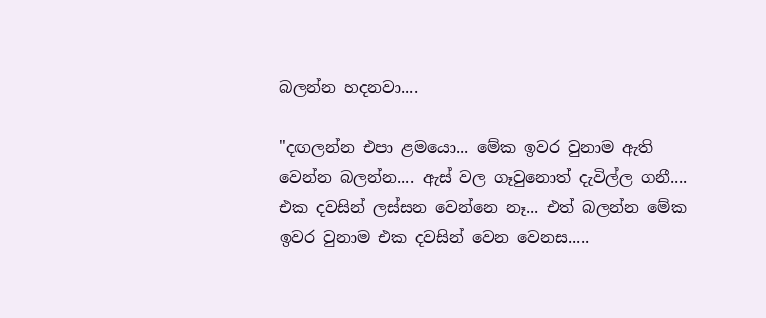බලන්න හදනවා....

"දඟලන්න එපා ළමයො... මේක ඉවර වුනාම ඇති වෙන්න බලන්න.... ඇස් වල ගෑවුනොත් දැවිල්ල ගනී.... එක දවසින් ලස්සන වෙන්නෙ නෑ... එත් බලන්න මේක ඉවර වුනාම එක දවසින් වෙන වෙනස.....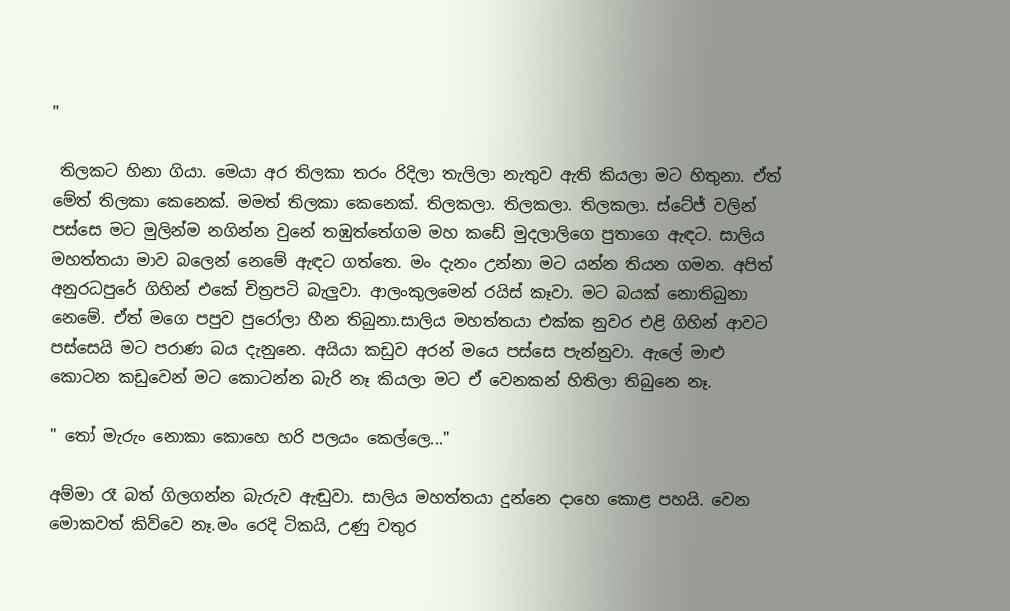"

 තිලකට හිනා ගියා. මෙයා අර තිලකා තරං රිදිලා තැලිලා නැතුව ඇති කියලා මට හිතුනා. ඒත් මේත් තිලකා කෙනෙක්. මමත් තිලකා කෙනෙක්. තිලකලා. තිලකලා. තිලකලා. ස්ටේජ් වලින් පස්සෙ මට මුලින්ම නගින්න වුනේ තඹුත්තේගම මහ කඩේ මුදලාලිගෙ පුතාගෙ ඇඳට. සාලිය මහත්තයා මාව බලෙන් නෙමේ ඇඳට ගත්තෙ. මං දැනං උන්නා මට යන්න තියන ගමන. අපිත් අනුරධපුරේ ගිහින් එකේ චිත්‍රපටි බැලුවා. ආලංකුලමෙන් රයිස් කෑවා. මට බයක් නොතිබුනා නෙමේ. ඒත් මගෙ පපුව පුරෝලා හීන තිබුනා.සාලිය මහත්තයා එක්ක නුවර එළි ගිහින් ආවට පස්සෙයි මට පරාණ බය දැනුනෙ. අයියා කඩුව අරන් මයෙ පස්සෙ පැන්නුවා. ඇලේ මාළු කොටන කඩුවෙන් මට කොටන්න බැරි නෑ කියලා මට ඒ වෙනකන් හිතිලා තිබුනෙ නෑ.

" තෝ මැරුං නොකා කොහෙ හරි පලයං කෙල්ලෙ..."

අම්මා රෑ බත් ගිලගන්න බැරුව ඇඬුවා. සාලිය මහත්තයා දුන්නෙ දාහෙ කොළ පහයි. වෙන මොකවත් කිව්වෙ නෑ.මං රෙදි ටිකයි, උණු වතුර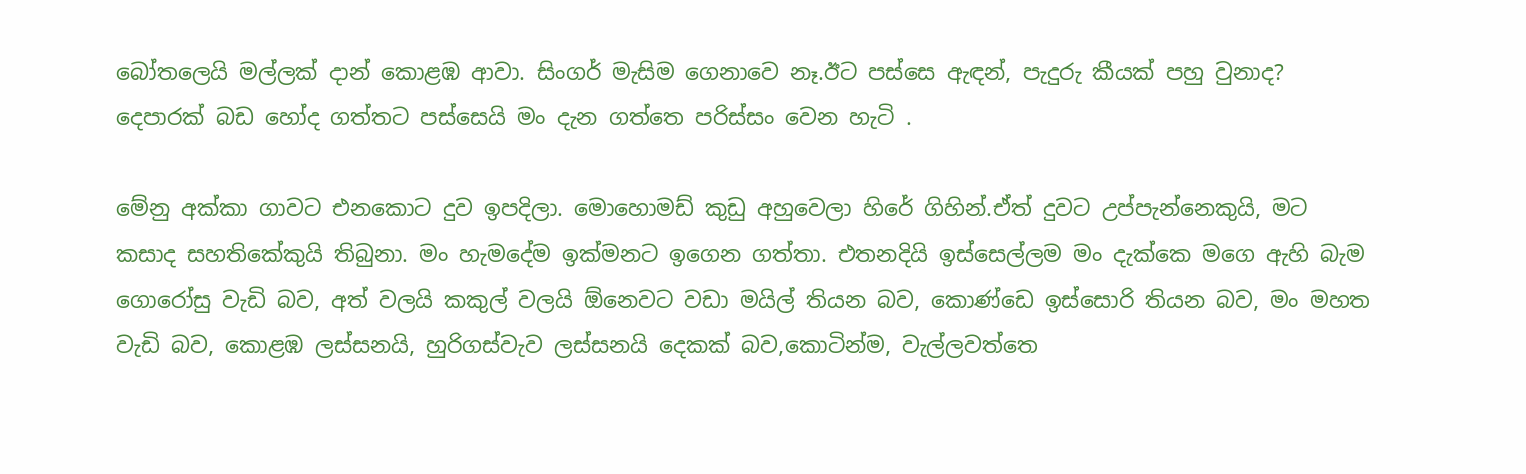බෝතලෙයි මල්ලක් දාන් කොළඹ ආවා. සිංගර් මැසිම ගෙනාවෙ නෑ.ඊට පස්සෙ ඇඳන්, පැදුරු කීයක් පහු වුනාද? දෙපාරක් බඩ හෝද ගත්තට පස්සෙයි මං දැන ගත්තෙ පරිස්සං වෙන හැටි .

මේනු අක්කා ගාවට එනකොට දුව ඉපදිලා. මොහොමඩ් කුඩු අහුවෙලා හිරේ ගිහින්.ඒත් දුවට උප්පැන්නෙකුයි, මට කසාද සහතිකේකුයි තිබුනා. මං හැමදේම ඉක්මනට ඉගෙන ගත්තා. එතනදියි ඉස්සෙල්ලම මං දැක්කෙ මගෙ ඇහි බැම ගොරෝසු වැඩි බව, අත් වලයි කකුල් වලයි ඕනෙවට වඩා මයිල් තියන බව, කොණ්ඩෙ ඉස්සොරි තියන බව, මං මහත වැඩි බව, කොළඹ ලස්සනයි, හුරිගස්වැව ලස්සනයි දෙකක් බව,කොටින්ම, වැල්ලවත්තෙ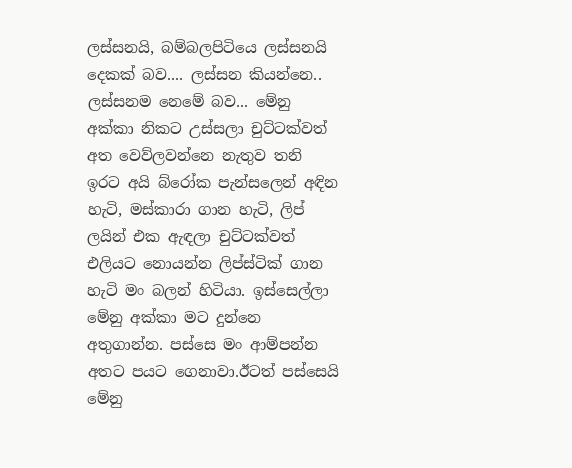ලස්සනයි, බම්බලපිටියෙ ලස්සනයි දෙකක් බව.... ලස්සන කියන්නෙ.. ලස්සනම නෙමේ බව... මේනු අක්කා නිකට උස්සලා චුට්ටක්වත් අත වෙව්ලවන්නෙ නැතුව තනි ඉරට අයි බ්රෝක පැන්සලෙන් අඳින හැටි, මස්කාරා ගාන හැටි, ලිප් ලයින් එක ඇඳලා චුට්ටක්වත් එලියට නොයන්න ලිප්ස්ටික් ගාන හැටි මං බලන් හිටියා. ඉස්සෙල්ලා මේනු අක්කා මට දුන්නෙ අතුගාන්න. පස්සෙ මං ආම්පන්න අතට පයට ගෙනාවා.ඊටත් පස්සෙයි මේනු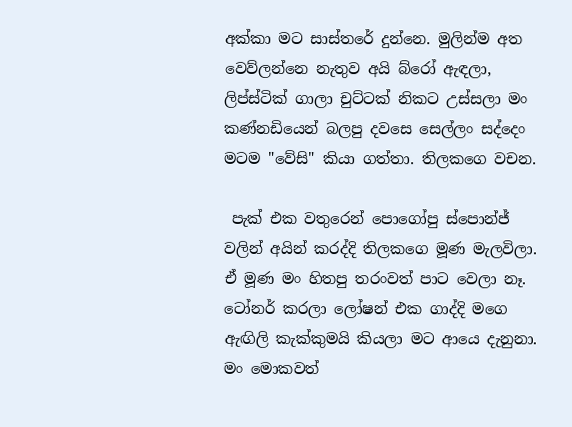අක්කා මට සාස්තරේ දුන්නෙ. මුලින්ම අත වෙව්ලන්නෙ නැතුව අයි බ්රෝ ඇඳලා, ලිප්ස්ටික් ගාලා චුට්ටක් නිකට උස්සලා මං කණ්නඩියෙන් බලපු දවසෙ සෙල්ලං සද්දෙං මටම "වේසි" කියා ගත්තා. තිලකගෙ වචන.

 පැක් එක වතුරෙන් පොගෝපු ස්පොන්ජ් වලින් අයින් කරද්දි තිලකගෙ මූණ මැලවිලා. ඒ මූණ මං හිතපු තරංවත් පාට වෙලා නෑ. ටෝනර් කරලා ලෝෂන් එක ගාද්දි මගෙ ඇඟිලි කැක්කුමයි කියලා මට ආයෙ දැනුනා. මං මොකවත්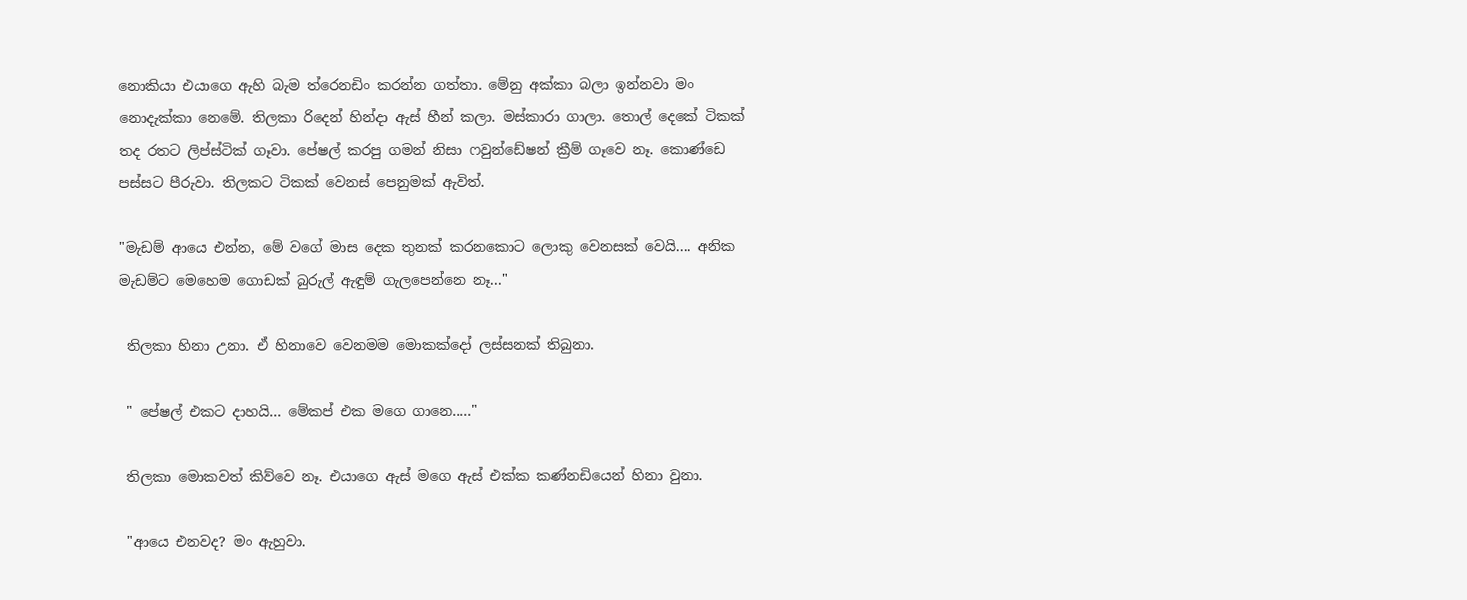නොකියා එයාගෙ ඇහි බැම ත්රෙනඩිං කරන්න ගත්තා. මේනු අක්කා බලා ඉන්නවා මං නොදැක්කා නෙමේ. තිලකා රිදෙන් හින්දා ඇස් හීන් කලා. මස්කාරා ගාලා. තොල් දෙකේ ටිකක් තද රතට ලිප්ස්ටික් ගෑවා. පේෂල් කරපු ගමන් නිසා ෆවුන්ඩේෂන් ක්‍රීම් ගෑවෙ නෑ. කොණ්ඩෙ පස්සට පීරුවා. තිලකට ටිකක් වෙනස් පෙනුමක් ඇවිත්.

"මැඩම් ආයෙ එන්න, මේ වගේ මාස දෙක තුනක් කරනකොට ලොකු වෙනසක් වෙයි.... අනික මැඩම්ට මෙහෙම ගොඩක් බුරුල් ඇඳුම් ගැලපෙන්නෙ නෑ..."

 තිලකා හිනා උනා. ඒ හිනාවෙ වෙනමම මොකක්දෝ ලස්සනක් තිබුනා.

 " පේෂල් එකට දාහයි... මේකප් එක මගෙ ගානෙ....."

 තිලකා මොකවත් කිව්වෙ නෑ. එයාගෙ ඇස් මගෙ ඇස් එක්ක කණ්නඩියෙන් හිනා වුනා.

 "ආයෙ එනවද? මං ඇහුවා.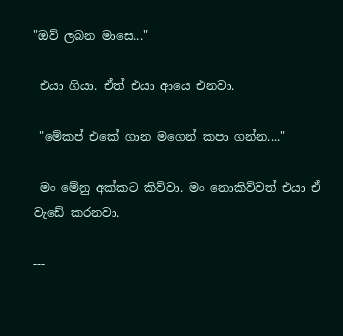"ඔව් ලබන මාසෙ..."

 එයා ගියා. ඒත් එයා ආයෙ එනවා.

 "මේකප් එකේ ගාන මගෙන් කපා ගන්න...."

 මං මේනු අක්කට කිව්වා. මං නොකිව්වත් එයා ඒ වැඩේ කරනවා.

---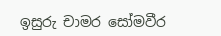ඉසුරු චාමර සෝමවීර